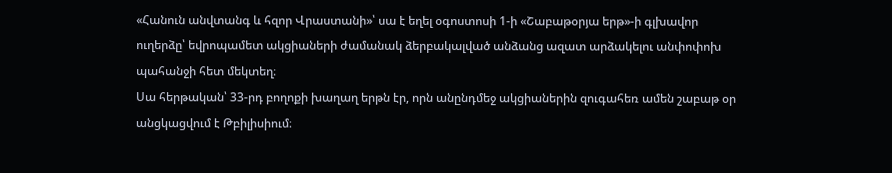«Հանուն անվտանգ և հզոր Վրաստանի»՝ սա է եղել օգոստոսի 1-ի «Շաբաթօրյա երթ»-ի գլխավոր ուղերձը՝ եվրոպամետ ակցիաների ժամանակ ձերբակալված անձանց ազատ արձակելու անփոփոխ պահանջի հետ մեկտեղ։
Սա հերթական՝ 33-րդ բողոքի խաղաղ երթն էր, որն անընդմեջ ակցիաներին զուգահեռ ամեն շաբաթ օր անցկացվում է Թբիլիսիում։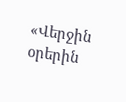«Վերջին օրերին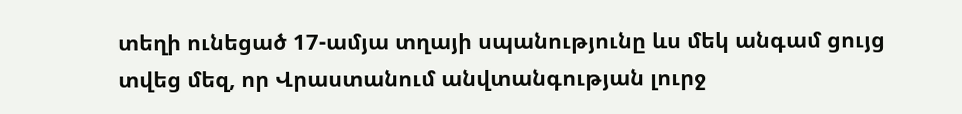տեղի ունեցած 17-ամյա տղայի սպանությունը ևս մեկ անգամ ցույց տվեց մեզ, որ Վրաստանում անվտանգության լուրջ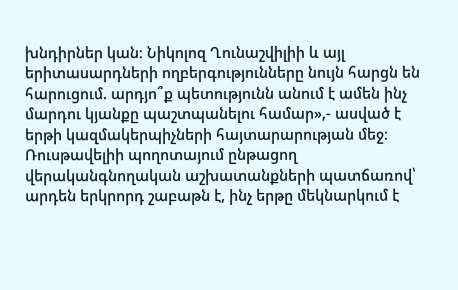խնդիրներ կան։ Նիկոլոզ Ղունաշվիլիի և այլ երիտասարդների ողբերգությունները նույն հարցն են հարուցում. արդյո՞ք պետությունն անում է ամեն ինչ մարդու կյանքը պաշտպանելու համար»,- ասված է երթի կազմակերպիչների հայտարարության մեջ։
Ռուսթավելիի պողոտայում ընթացող վերականգնողական աշխատանքների պատճառով՝ արդեն երկրորդ շաբաթն է, ինչ երթը մեկնարկում է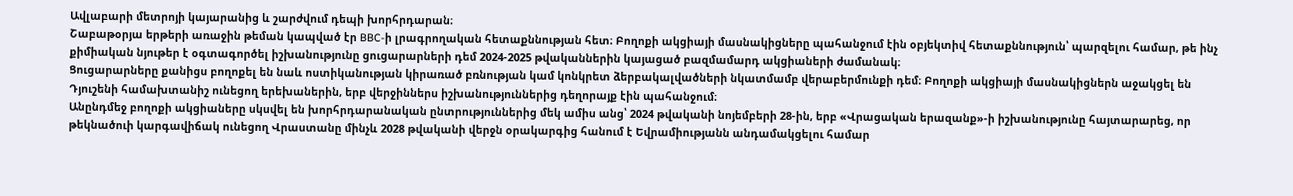Ավլաբարի մետրոյի կայարանից և շարժվում դեպի խորհրդարան։
Շաբաթօրյա երթերի առաջին թեման կապված էր BBC-ի լրագրողական հետաքննության հետ։ Բողոքի ակցիայի մասնակիցները պահանջում էին օբյեկտիվ հետաքննություն՝ պարզելու համար, թե ինչ քիմիական նյութեր է օգտագործել իշխանությունը ցուցարարների դեմ 2024-2025 թվականներին կայացած բազմամարդ ակցիաների ժամանակ։
Ցուցարարները քանիցս բողոքել են նաև ոստիկանության կիրառած բռնության կամ կոնկրետ ձերբակալվածների նկատմամբ վերաբերմունքի դեմ։ Բողոքի ակցիայի մասնակիցներն աջակցել են Դյուշենի համախտանիշ ունեցող երեխաներին, երբ վերջիններս իշխանություններից դեղորայք էին պահանջում։
Անընդմեջ բողոքի ակցիաները սկսվել են խորհրդարանական ընտրություններից մեկ ամիս անց՝ 2024 թվականի նոյեմբերի 28-ին, երբ «Վրացական երազանք»-ի իշխանությունը հայտարարեց, որ թեկնածուի կարգավիճակ ունեցող Վրաստանը մինչև 2028 թվականի վերջն օրակարգից հանում է Եվրամիությանն անդամակցելու համար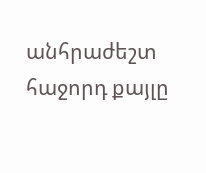անհրաժեշտ հաջորդ քայլը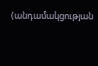(անդամակցության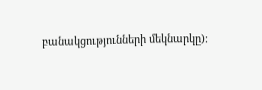բանակցությունների մեկնարկը)։